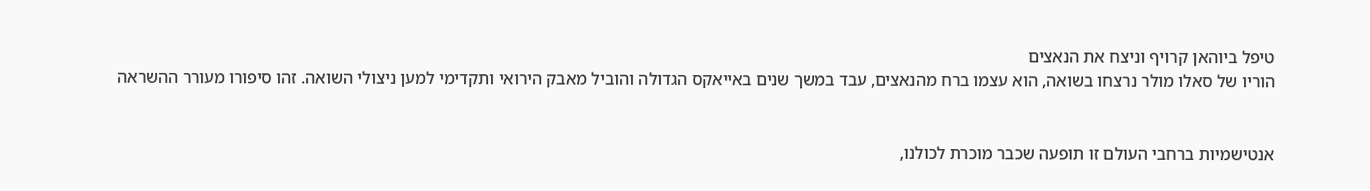טיפל ביוהאן קרויף וניצח את הנאצים
הוריו של סאלו מולר נרצחו בשואה, הוא עצמו ברח מהנאצים, עבד במשך שנים באייאקס הגדולה והוביל מאבק הירואי ותקדימי למען ניצולי השואה. זהו סיפורו מעורר ההשראה


אנטישמיות ברחבי העולם זו תופעה שכבר מוכרת לכולנו,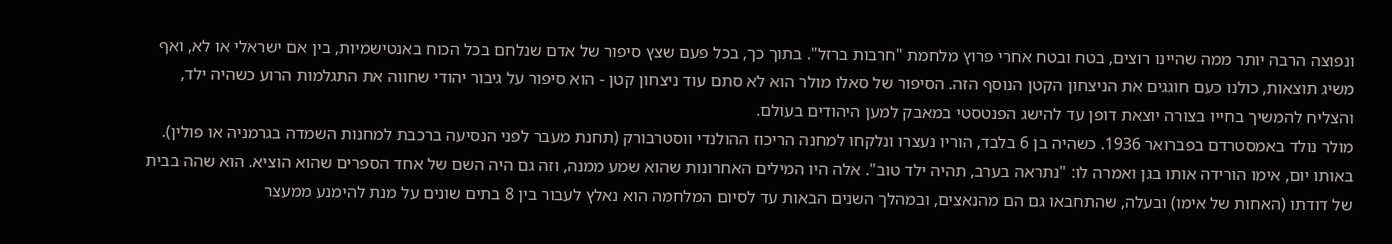ונפוצה הרבה יותר ממה שהיינו רוצים, בטח ובטח אחרי פרוץ מלחמת "חרבות ברזל". בתוך כך, בכל פעם שצץ סיפור של אדם שנלחם בכל הכוח באנטישמיות, בין אם ישראלי או לא, ואף משיג תוצאות, כולנו כעם חוגגים את הניצחון הקטן הנוסף הזה. הסיפור של סאלו מולר הוא לא סתם עוד ניצחון קטן - הוא סיפור על גיבור יהודי שחווה את התגלמות הרוע כשהיה ילד, והצליח להמשיך בחייו בצורה יוצאת דופן עד להישג הפנטסטי במאבק למען היהודים בעולם.
מולר נולד באמסטרדם בפברואר 1936. כשהיה בן 6 בלבד, הוריו נעצרו ונלקחו למחנה הריכוז ההולנדי ווסטרבורק (תחנת מעבר לפני הנסיעה ברכבת למחנות השמדה בגרמניה או פולין). באותו יום, אימו הורידה אותו בגן ואמרה לו: "נתראה בערב, תהיה ילד טוב". אלה היו המילים האחרונות שהוא שמע ממנה, וזה גם היה השם של אחד הספרים שהוא הוציא. הוא שהה בבית של דודתו (האחות של אימו) ובעלה, שהתחבאו גם הם מהנאצים, ובמהלך השנים הבאות עד לסיום המלחמה הוא נאלץ לעבור בין 8 בתים שונים על מנת להימנע ממעצר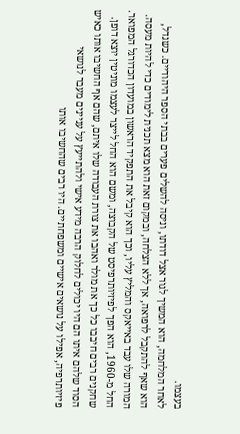בעצמו.
לאחר המלחמה, הוא המשיך לגור אצל דודתו, וניסה להשלים פערים בבתי הספר היהודיים. כשגדל, הוא שאף להתקבל לרפואה, אך ללא הצלחה, ובמקום זאת הוא מצא תכנית לימודים כדי להיות מעסה. המורה שלו עבד באייאקס והמליץ עליו, וכך הוא קיבל את התפקיד הראשון במועדון הכדורגל המפואר. החל מ-1960, הוא הפך לפיזיותרפיסט של הקבוצה, ומשם הוא החל לייצר לעצמו מוניטין יוצא דופן.
שחקנים רבים חיבבו כל כך את מולר ואהבו את צורת העבודה שלו איתם, שהם אף החשיבו אותו כאיש הסוד שלהם איתו הם היו יכולים לחלוק הרבה מידע אישי ולהתייעץ על עניינים מעבר לנושאי פיזיותרפיה, אפילו על נושאים אישיים ומשפחתיים. היו רבים שהחשיבו אותו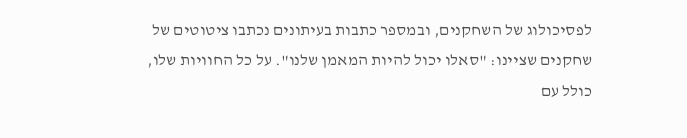לפסיכולוג של השחקנים, ובמספר כתבות בעיתונים נכתבו ציטוטים של שחקנים שציינו: "סאלו יכול להיות המאמן שלנו". על כל החוויות שלו, כולל עם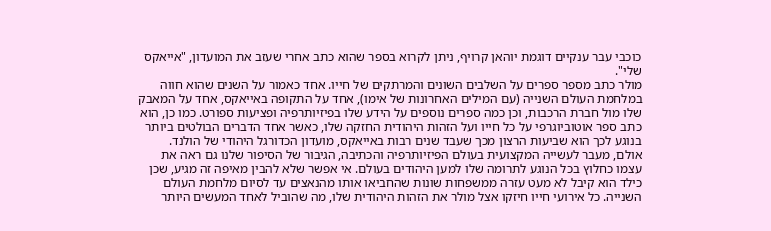כוכבי עבר ענקיים דוגמת יוהאן קרויף, ניתן לקרוא בספר שהוא כתב אחרי שעזב את המועדון, "אייאקס שלי".
מולר כתב מספר ספרים על השלבים השונים והמרתקים של חייו. אחד כאמור על השנים שהוא חווה במלחמת העולם השנייה (עם המילים האחרונות של אימו), אחד על התקופה באייאקס, אחד על המאבק שלו מול חברת הרכבות, וכן כמה ספרים נוספים על הידע שלו בפיזיותרפיה ופציעות ספורט. כמו כן, הוא כתב ספר אוטוביוגרפי על כל חייו ועל הזהות היהודית החזקה שלו, כאשר אחד הדברים הבולטים ביותר בנוגע לכך הוא שביעות הרצון מכך שעבד שנים רבות באייאקס, מועדון הכדורגל היהודי של הולנד.
אולם, מעבר לעשייה המקצועית בעולם הפיזיותרפיה והכתיבה, הגיבור של הסיפור שלנו גם ראה את עצמו כחלוץ בכל הנוגע לתרומה שלו למען היהודים בעולם. אי אפשר שלא להבין מאיפה זה מגיע, שכן כילד הוא קיבל לא מעט עזרה ממשפחות שונות שהחביאו אותו מהנאצים עד לסיום מלחמת העולם השנייה. כל אירועי חייו חיזקו אצל מולר את הזהות היהודית שלו, מה שהוביל לאחד המעשים היותר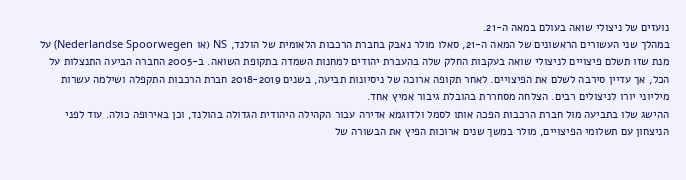נועזים של ניצולי שואה בעולם במאה ה-21.
במהלך שני העשורים הראשונים של המאה ה-21, סאלו מולר נאבק בחברת הרכבות הלאומית של הולנד, NS (או Nederlandse Spoorwegen) על מנת שזו תשלם פיצויים לניצולי שואה בעקבות החלק שלה בהעברת יהודים למחנות השמדה בתקופת השואה. ב-2005 החברה הביעה התנצלות על הכל, אך עדיין סירבה לשלם את הפיצויים. לאחר תקופה ארוכה של ניסיונות תביעה, בשנים 2018-2019 חברת הרכבות התקפלה ושילמה עשרות מיליוני יורו לניצולים רבים. הצלחה מסחררת בהובלת גיבור אמיץ אחד.
ההישג שלו בתביעה מול חברת הרכבות הפכה אותו לסמל ולדוגמא אדירה עבור הקהילה היהודית הגדולה בהולנד, וכן באירופה כולה. עוד לפני הניצחון עם תשלומי הפיצויים, מולר במשך שנים ארוכות הפיץ את הבשורה של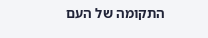התקומה של העם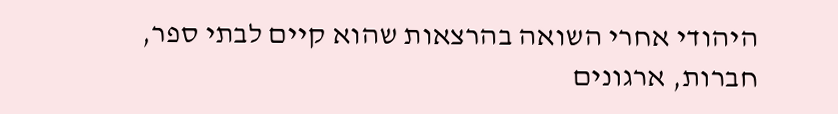היהודי אחרי השואה בהרצאות שהוא קיים לבתי ספר, חברות, ארגונים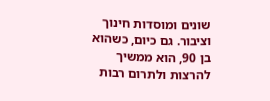שונים ומוסדות חינוך וציבור. גם כיום, כשהוא בן 90, הוא ממשיך להרצות ולתרום רבות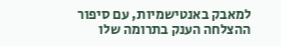למאבק באנטישמיות, עם סיפור ההצלחה הענק בתרומה שלו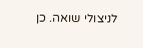לניצולי שואה. כן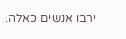ירבו אנשים כאלה.